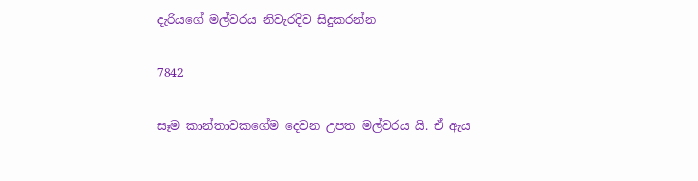දැරියගේ මල්වරය නිවැරදිව සිදුකරන්න

7842

සෑම කාන්තාවකගේම දෙවන උපත මල්වරය යි. ඒ ඇය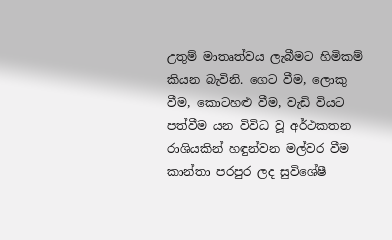උතුම් මාතෘත්වය ලැබීමට හිමිකම් කියන බැවිනි. ගෙට වීම, ලොකු වීම, කොටහළු වීම, වැඩි වියට පත්වීම යන විවිධ වූ අර්ථකතන රාශියකින් හඳුන්වන මල්වර වීම කාන්තා පරපුර ලද සුවිශේෂී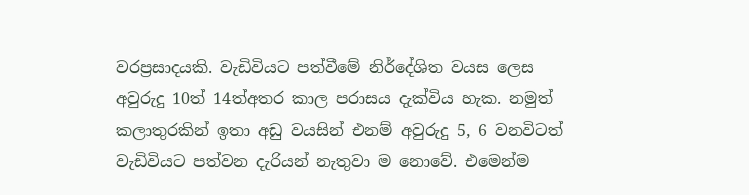වරප්‍රසාදයකි. වැඩිවියට පත්වීමේ නිර්දේශිත වයස ලෙස අවුරුදු 10ත් 14ත්අතර කාල පරාසය දැක්විය හැක. නමුත් කලාතුරකින් ඉතා අඩු වයසින් එනම් අවුරුදු 5, 6 වනවිටත් වැඩිවියට පත්වන දැරියන් නැතුවා ම නොවේ. එමෙන්ම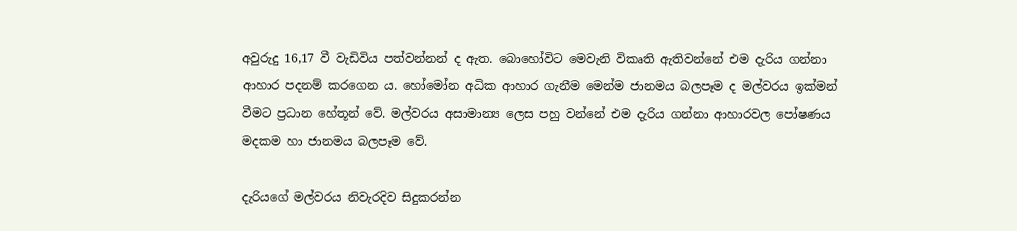අවුරුදු 16,17 වී වැඩිවිය පත්වන්නන් ද ඇත. බොහෝවිට මෙවැනි විකෘති ඇතිවන්නේ එම දැරිය ගන්නා ආහාර පදනම් කරගෙන ය. හෝමෝන අධික ආහාර ගැනීම මෙන්ම ජානමය බලපෑම ද මල්වරය ඉක්මන් වීමට ප්‍රධාන හේතූන් වේ. මල්වරය අසාමාන්‍ය ලෙස පහු වන්නේ එම දැරිය ගන්නා ආහාරවල පෝෂණය මදකම හා ජානමය බලපෑම වේ.

දැරියගේ මල්වරය නිවැරදිව සිදුකරන්න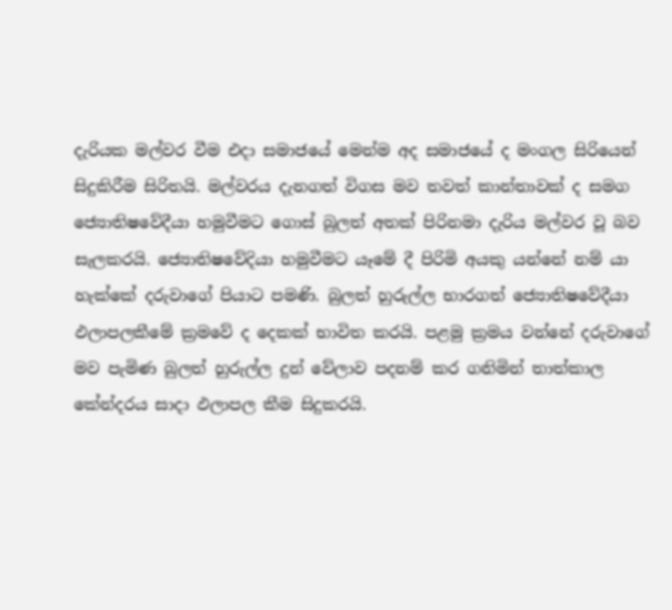දැරියක මල්වර වීම එදා සමාජයේ මෙන්ම අද සමාජයේ ද මංගල සිරියෙන් සිදුකිරීම සිරිතයි. මල්වරය දැනගත් විගස මව තවත් කාන්තාවක් ද සමග ජ්‍යොතිෂවේදීයා හමුවීමට ගොස් බුලත් අතක් පිරිනමා දැරිය මල්වර වූ බව සැලකරයි. ජ්‍යොතිෂවේදියා හමුවීමට යෑමේ දී පිරිමි අයකු යන්නේ නම් යා හැක්කේ දරුවාගේ පියාට පමණි. බුලත් හුරුල්ල භාරගත් ජ්‍යොතිෂවේදීයා ඵලාපලකීමේ ක්‍රමවේ ද දෙකක් භාවිත කරයි. පළමු ක්‍රමය වන්නේ දරුවාගේ මව පැමිණ බුලත් හුරුල්ල දුන් වේලාව පදනම් කර ගනිමින් තාත්කාල කේන්දරය සාදා ඵලාපල කීම සිදුකරයි.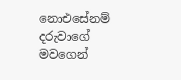නොඑසේනම් දරුවාගේ මවගෙන්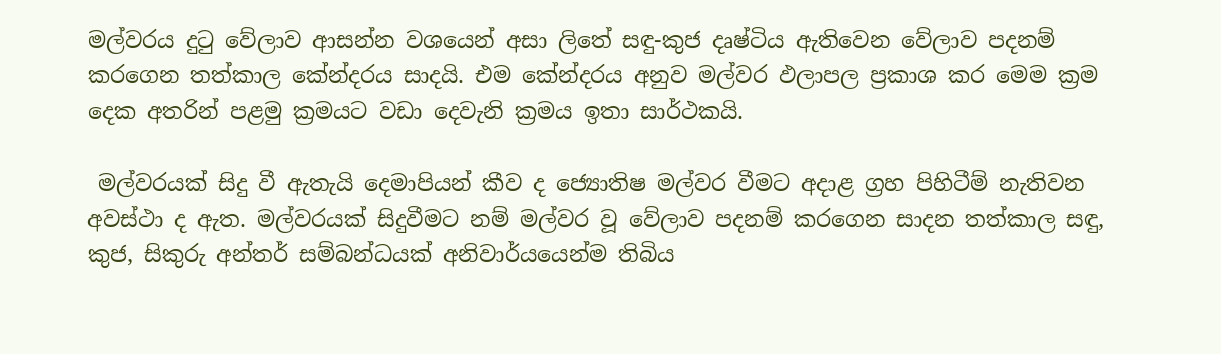මල්වරය දුටු වේලාව ආසන්න වශයෙන් අසා ලිතේ සඳු-කුජ දෘෂ්ටිය ඇතිවෙන වේලාව පදනම් කරගෙන තත්කාල කේන්දරය සාදයි. එම කේන්දරය අනුව මල්වර ඵලාපල ප්‍රකාශ කර මෙම ක්‍රම දෙක අතරින් පළමු ක්‍රමයට වඩා දෙවැනි ක්‍රමය ඉතා සාර්ථකයි.

 මල්වරයක් සිදු වී ඇතැයි දෙමාපියන් කීව ද ජ්‍යොතිෂ මල්වර වීමට අදාළ ග්‍රහ පිහිටීම් නැතිවන අවස්ථා ද ඇත. මල්වරයක් සිදුවීමට නම් මල්වර වූ වේලාව පදනම් කරගෙන සාදන තත්කාල සඳු, කුජ, සිකුරු අන්තර් සම්බන්ධයක් අනිවාර්යයෙන්ම තිබිය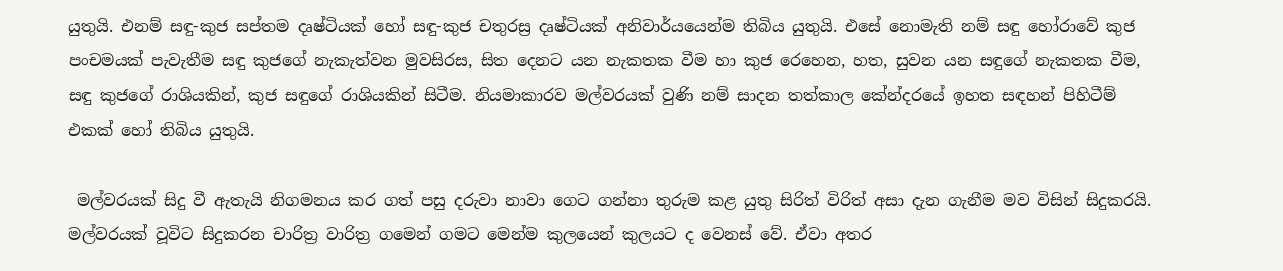යුතුයි. එනම් සඳු-කුජ සප්තම දෘෂ්ටියක් හෝ සඳු-කුජ චතුරස්‍ර දෘෂ්ටියක් අනිවාර්යයෙන්ම තිබිය යුතුයි. එසේ නොමැති නම් සඳු හෝරාවේ කුජ පංචමයක් පැවැතීම සඳු කුජගේ නැකැත්වන මුවසිරස, සිත දෙනට යන නැකතක වීම හා කුජ රෙහෙන, හත, සුවන යන සඳුගේ නැකතක වීම, සඳු කුජගේ රාශියකින්, කුජ සඳුගේ රාශියකින් සිටීම. නියමාකාරව මල්වරයක් වුණි නම් සාදන තත්කාල කේන්දරයේ ඉහත සඳහන් පිහිටීම් එකක් හෝ තිබිය යුතුයි.

 මල්වරයක් සිදු වී ඇතැයි නිගමනය කර ගත් පසු දරුවා නාවා ගෙට ගන්නා තුරුම කළ යුතු සිරිත් විරිත් අසා දැන ගැනීම මව විසින් සිදුකරයි. මල්වරයක් වූවිට සිදුකරන චාරිත්‍ර වාරිත්‍ර ගමෙන් ගමට මෙන්ම කුලයෙන් කුලයට ද වෙනස් වේ. ඒවා අතර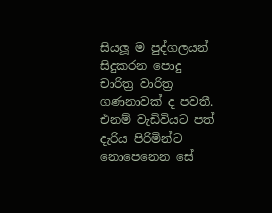සියලූ ම පුද්ගලයන් සිදුකරන පොදු චාරිත්‍ර වාරිත්‍ර ගණනාවක් ද පවතී. එනම් වැඩිවියට පත් දැරිය පිරිමින්ට නොපෙනෙන සේ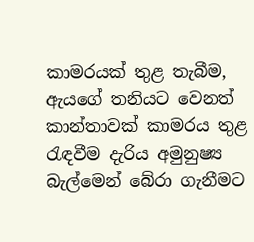කාමරයක් තුළ තැබීම, ඇයගේ තනියට වෙනත් කාන්තාවක් කාමරය තුළ රැඳවීම දැරිය අමුනුෂ්‍ය බැල්මෙන් බේරා ගැනීමට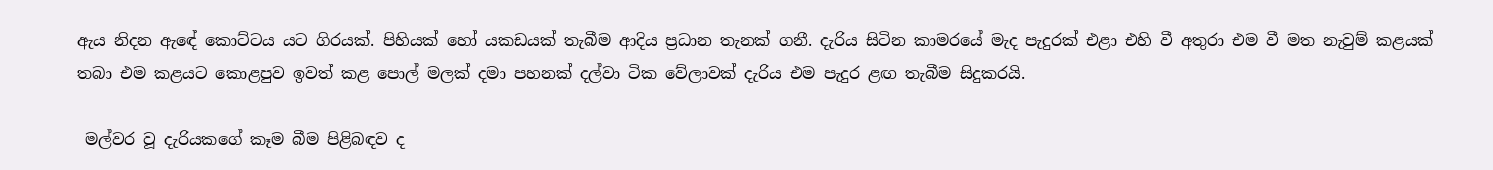ඇය නිදන ඇඳේ කොට්ටය යට ගිරයක්. පිහියක් හෝ යකඩයක් තැබීම ආදිය ප්‍රධාන තැනක් ගනී. දැරිය සිටින කාමරයේ මැද පැදුරක් එළා එහි වී අතුරා එම වී මත නැවුම් කළයක් තබා එම කළයට කොළපුව ඉවත් කළ පොල් මලක් දමා පහනක් දල්වා ටික වේලාවක් දැරිය එම පැදුර ළඟ තැබීම සිදුකරයි.

 මල්වර වූ දැරියකගේ කෑම බීම පිළිබඳව ද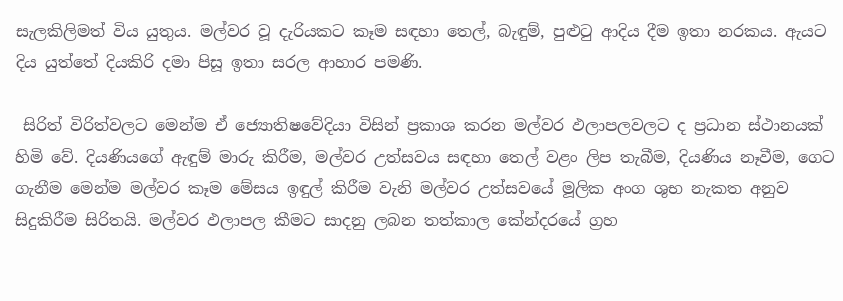සැලකිලිමත් විය යුතුය. මල්වර වූ දැරියකට කෑම සඳහා තෙල්, බැඳුම්, පුළුටු ආදිය දීම ඉතා නරකය. ඇයට දිය යුත්තේ දියකිරි දමා පිසූ ඉතා සරල ආහාර පමණි.

 සිරිත් විරිත්වලට මෙන්ම ඒ ජ්‍යොතිෂවේදියා විසින් ප්‍රකාශ කරන මල්වර ඵලාපලවලට ද ප්‍රධාන ස්ථානයක් හිමි වේ. දියණියගේ ඇඳුම් මාරු කිරීම, මල්වර උත්සවය සඳහා තෙල් වළං ලිප තැබීම, දියණිය නෑවීම, ගෙට ගැනීම මෙන්ම මල්වර කෑම මේසය ඉඳුල් කිරීම වැනි මල්වර උත්සවයේ මූලික අංග ශුභ නැකත අනුව සිදුකිරීම සිරිතයි. මල්වර ඵලාපල කීමට සාදනු ලබන තත්කාල කේන්දරයේ ග්‍රහ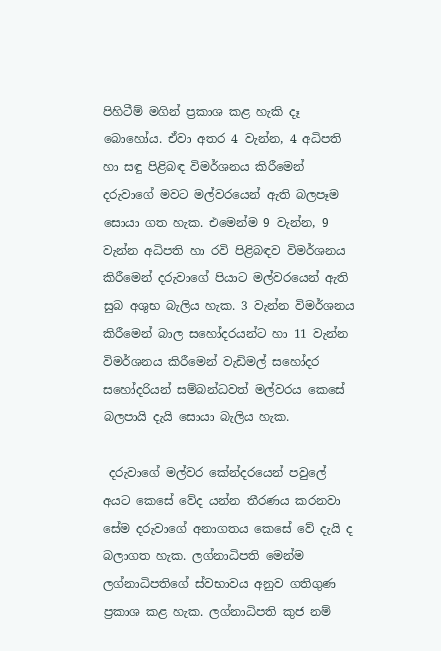පිහිටීම් මගින් ප්‍රකාශ කළ හැකි දෑ බොහෝය. ඒවා අතර 4 වැන්න, 4 අධිපති හා සඳු පිළිබඳ විමර්ශනය කිරීමෙන් දරුවාගේ මවට මල්වරයෙන් ඇති බලපෑම සොයා ගත හැක. එමෙන්ම 9 වැන්න, 9 වැන්න අධිපති හා රවි පිළිබඳව විමර්ශනය කිරීමෙන් දරුවාගේ පියාට මල්වරයෙන් ඇති සුබ අශුභ බැලිය හැක. 3 වැන්න විමර්ශනය කිරීමෙන් බාල සහෝදරයන්ට හා 11 වැන්න විමර්ශනය කිරීමෙන් වැඩිමල් සහෝදර සහෝදරියන් සම්බන්ධවත් මල්වරය කෙසේ බලපායි දැයි සොයා බැලිය හැක.

 දරුවාගේ මල්වර කේන්දරයෙන් පවුලේ අයට කෙසේ වේද යන්න තීරණය කරනවා සේම දරුවාගේ අනාගතය කෙසේ වේ දැයි ද බලාගත හැක. ලග්නාධිපති මෙන්ම ලග්නාධිපතිගේ ස්වභාවය අනුව ගතිගුණ ප්‍රකාශ කළ හැක. ලග්නාධිපති කුජ නම්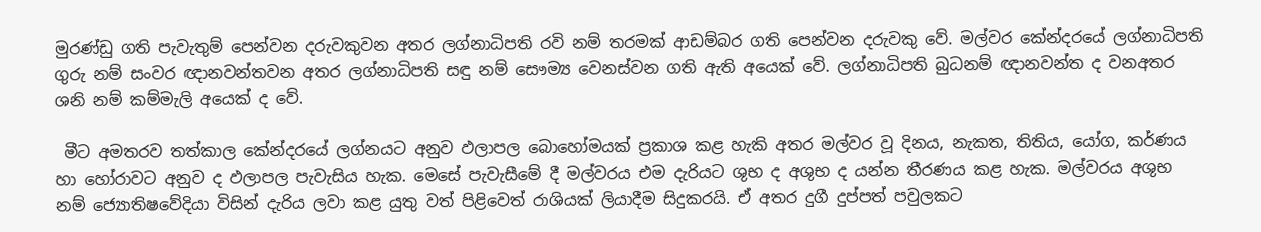මුරණ්ඩු ගති පැවැතුම් පෙන්වන දරුවකුවන අතර ලග්නාධිපති රවි නම් තරමක් ආඩම්බර ගති පෙන්වන දරුවකු වේ. මල්වර කේන්දරයේ ලග්නාධිපති ගුරු නම් සංවර ඥානවන්තවන අතර ලග්නාධිපති සඳු නම් සෞම්‍ය වෙනස්වන ගති ඇති අයෙක් වේ. ලග්නාධිපති බුධනම් ඥානවන්ත ද වනඅතර ශනි නම් කම්මැලි අයෙක් ද වේ.

 මීට අමතරව තත්කාල කේන්දරයේ ලග්නයට අනුව ඵලාපල බොහෝමයක් ප්‍රකාශ කළ හැකි අතර මල්වර වූ දිනය, නැකත, තිතිය, යෝග, කර්ණය හා හෝරාවට අනුව ද ඵලාපල පැවැසිය හැක. මෙසේ පැවැසීමේ දී මල්වරය එම දැරියට ශුභ ද අශුභ ද යන්න තීරණය කළ හැක. මල්වරය අශුභ නම් ජ්‍යොතිෂවේදියා විසින් දැරිය ලවා කළ යුතු වත් පිළිවෙත් රාශියක් ලියාදීම සිදුකරයි. ඒ අතර දුගී දුප්පත් පවුලකට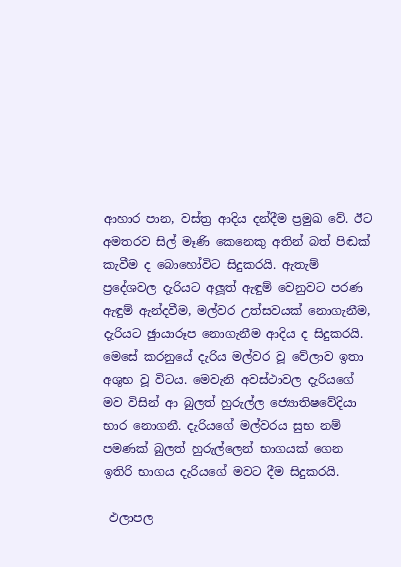ආහාර පාන, වස්ත්‍ර ආදිය දන්දීම ප්‍රමුඛ වේ. ඊට අමතරව සිල් මෑණි කෙනෙකු අතින් බත් පිඬක් කැවීම ද බොහෝවිට සිදුකරයි. ඇතැම් ප්‍රදේශවල දැරියට අලූත් ඇඳුම් වෙනුවට පරණ ඇඳුම් ඇන්දවීම, මල්වර උත්සවයක් නොගැනීම, දැරියට ඡුායාරූප නොගැනීම ආදිය ද සිදුකරයි. මෙසේ කරනුයේ දැරිය මල්වර වූ වේලාව ඉතා අශුභ වූ විටය. මෙවැනි අවස්ථාවල දැරියගේ මව විසින් ආ බුලත් හුරුල්ල ජ්‍යොතිෂවේදියා භාර නොගනී. දැරියගේ මල්වරය සුභ නම් පමණක් බුලත් හුරුල්ලෙන් භාගයක් ගෙන ඉතිරි භාගය දැරියගේ මවට දීම සිදුකරයි.

 ඵලාපල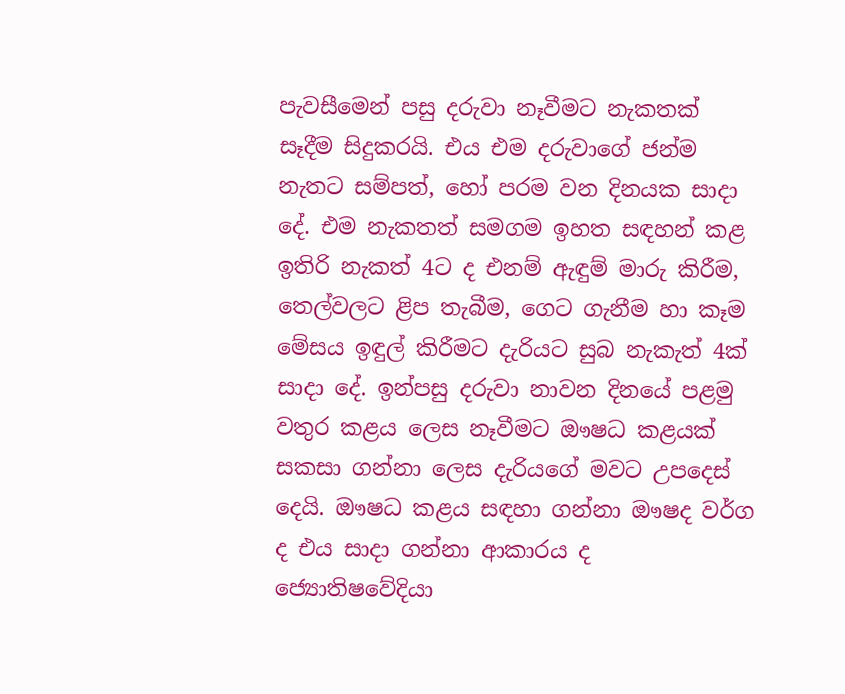පැවසීමෙන් පසු දරුවා නෑවීමට නැකතක් සෑදීම සිදුකරයි. එය එම දරුවාගේ ජන්ම නැතට සම්පත්, හෝ පරම වන දිනයක සාදා දේ. එම නැකතත් සමගම ඉහත සඳහන් කළ ඉතිරි නැකත් 4ට ද එනම් ඇඳුම් මාරු කිරීම, තෙල්වලට ළිප තැබීම, ගෙට ගැනීම හා කෑම මේසය ඉඳුල් කිරීමට දැරියට සුබ නැකැත් 4ක් සාදා දේ. ඉන්පසු දරුවා නාවන දිනයේ පළමු වතුර කළය ලෙස නෑවීමට ඖෂධ කළයක් සකසා ගන්නා ලෙස දැරියගේ මවට උපදෙස් දෙයි. ඖෂධ කළය සඳහා ගන්නා ඖෂද වර්ග ද එය සාදා ගන්නා ආකාරය ද ජ්‍යොතිෂවේදියා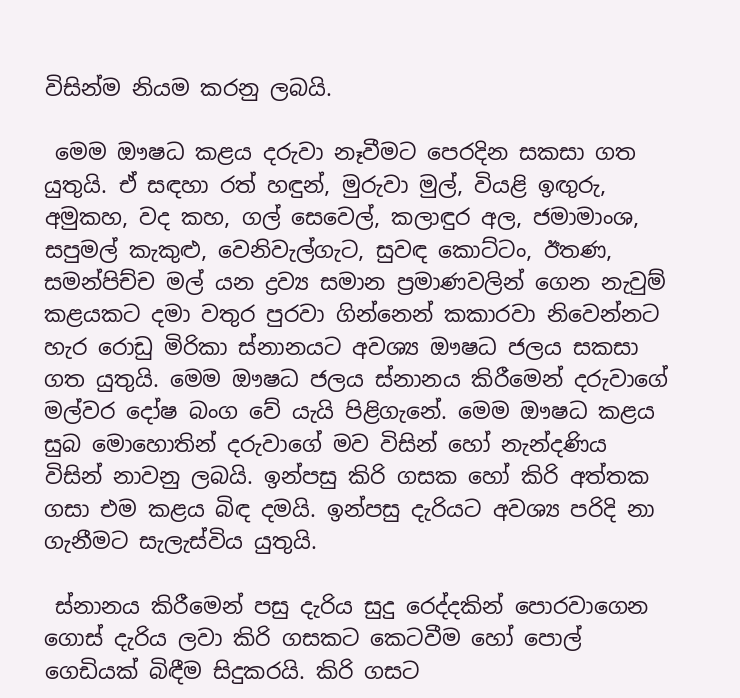විසින්ම නියම කරනු ලබයි.

 මෙම ඖෂධ කළය දරුවා නෑවීමට පෙරදින සකසා ගත යුතුයි. ඒ සඳහා රත් හඳුන්, මුරුවා මුල්, වියළි ඉඟුරු, අමුකහ, වද කහ, ගල් සෙවෙල්, කලාඳුර අල, ජමාමාංශ, සපුමල් කැකුළු, වෙනිවැල්ගැට, සුවඳ කොට්ටං, ඊතණ, සමන්පිච්ච මල් යන ද්‍රව්‍ය සමාන ප්‍රමාණවලින් ගෙන නැවුම් කළයකට දමා වතුර පුරවා ගින්නෙන් කකාරවා නිවෙන්නට හැර රොඩු මිරිකා ස්නානයට අවශ්‍ය ඖෂධ ජලය සකසා ගත යුතුයි. මෙම ඖෂධ ජලය ස්නානය කිරීමෙන් දරුවාගේ මල්වර දෝෂ බංග වේ යැයි පිළිගැනේ. මෙම ඖෂධ කළය සුබ මොහොතින් දරුවාගේ මව විසින් හෝ නැන්දණිය විසින් නාවනු ලබයි. ඉන්පසු කිරි ගසක හෝ කිරි අත්තක ගසා එම කළය බිඳ දමයි. ඉන්පසු දැරියට අවශ්‍ය පරිදි නා ගැනීමට සැලැස්විය යුතුයි.

 ස්නානය කිරීමෙන් පසු දැරිය සුදු රෙද්දකින් පොරවාගෙන ගොස් දැරිය ලවා කිරි ගසකට කෙටවීම හෝ පොල් ගෙඩියක් බිඳීම සිදුකරයි. කිරි ගසට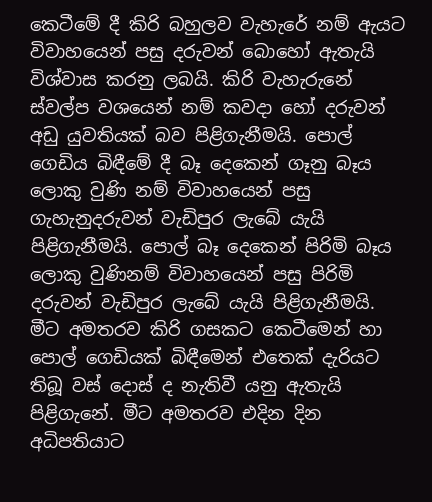කෙටීමේ දී කිරි බහුලව වැහැරේ නම් ඇයට විවාහයෙන් පසු දරුවන් බොහෝ ඇතැයි විශ්වාස කරනු ලබයි. කිරි වැහැරුනේ ස්වල්ප වශයෙන් නම් කවදා හෝ දරුවන් අඩු යුවතියක් බව පිළිගැනීමයි. පොල් ගෙඩිය බිඳීමේ දී බෑ දෙකෙන් ගෑනු බෑය ලොකු වුණි නම් විවාහයෙන් පසු ගැහැනුදරුවන් වැඩිපුර ලැබේ යැයි පිළිගැනීමයි. පොල් බෑ දෙකෙන් පිරිමි බෑය ලොකු වුණිනම් විවාහයෙන් පසු පිරිමි දරුවන් වැඩිපුර ලැබේ යැයි පිළිගැනීමයි. මීට අමතරව කිරි ගසකට කෙටීමෙන් හා පොල් ගෙඩියක් බිඳීමෙන් එතෙක් දැරියට තිබූ වස් දොස් ද නැතිවී යනු ඇතැයි පිළිගැනේ. මීට අමතරව එදින දින අධිපතියාට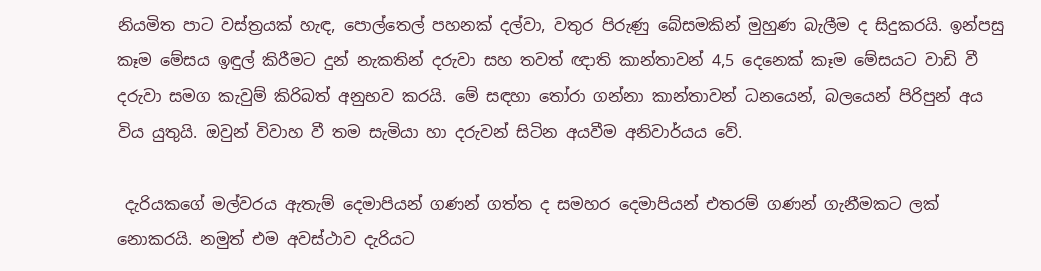නියමිත පාට වස්ත්‍රයක් හැඳ, පොල්තෙල් පහනක් දල්වා, වතුර පිරුණු බේසමකින් මුහුණ බැලීම ද සිදුකරයි. ඉන්පසු කෑම මේසය ඉඳුල් කිරීමට දුන් නැකතින් දරුවා සහ තවත් ඥාති කාන්තාවන් 4,5 දෙනෙක් කෑම මේසයට වාඩි වී දරුවා සමග කැවුම් කිරිබත් අනුභව කරයි. මේ සඳහා තෝරා ගන්නා කාන්තාවන් ධනයෙන්, බලයෙන් පිරිපුන් අය විය යුතුයි. ඔවුන් විවාහ වී තම සැමියා හා දරුවන් සිටින අයවීම අනිවාර්යය වේ.

 දැරියකගේ මල්වරය ඇතැම් දෙමාපියන් ගණන් ගත්ත ද සමහර දෙමාපියන් එතරම් ගණන් ගැනීමකට ලක් නොකරයි. නමුත් එම අවස්ථාව දැරියට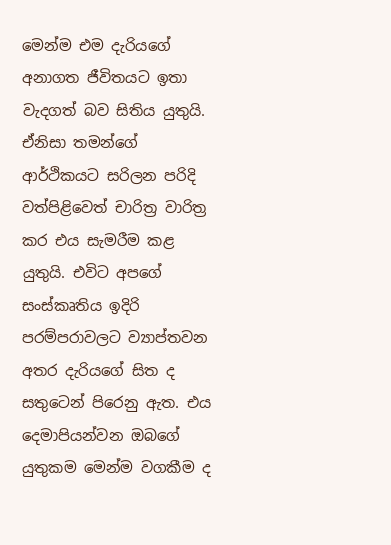මෙන්ම එම දැරියගේ අනාගත ජීවිතයට ඉතා වැදගත් බව සිතිය යුතුයි. ඒනිසා තමන්ගේ ආර්ථිකයට සරිලන පරිදි වත්පිළිවෙත් චාරිත්‍ර වාරිත්‍ර කර එය සැමරීම කළ යුතුයි. එවිට අපගේ සංස්කෘතිය ඉදිරි පරම්පරාවලට ව්‍යාප්තවන අතර දැරියගේ සිත ද සතුටෙන් පිරෙනු ඇත. එය දෙමාපියන්වන ඔබගේ යුතුකම මෙන්ම වගකීම ද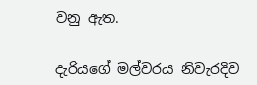වනු ඇත.

දැරියගේ මල්වරය නිවැරදිව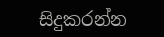සිදුකරන්න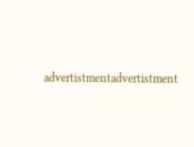advertistmentadvertistment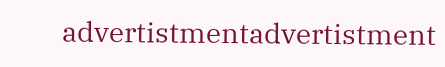advertistmentadvertistment